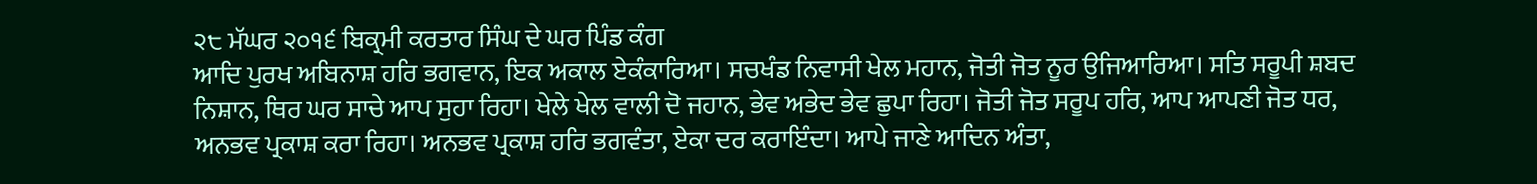੨੮ ਮੱਘਰ ੨੦੧੬ ਬਿਕ੍ਰਮੀ ਕਰਤਾਰ ਸਿੰਘ ਦੇ ਘਰ ਪਿੰਡ ਕੰਗ
ਆਦਿ ਪੁਰਖ ਅਬਿਨਾਸ਼ ਹਰਿ ਭਗਵਾਨ, ਇਕ ਅਕਾਲ ਏਕੰਕਾਰਿਆ। ਸਚਖੰਡ ਨਿਵਾਸੀ ਖੇਲ ਮਹਾਨ, ਜੋਤੀ ਜੋਤ ਨੂਰ ਉਜਿਆਰਿਆ। ਸਤਿ ਸਰੂਪੀ ਸ਼ਬਦ ਨਿਸ਼ਾਨ, ਥਿਰ ਘਰ ਸਾਚੇ ਆਪ ਸੁਹਾ ਰਿਹਾ। ਖੇਲੇ ਖੇਲ ਵਾਲੀ ਦੋ ਜਹਾਨ, ਭੇਵ ਅਭੇਦ ਭੇਵ ਛੁਪਾ ਰਿਹਾ। ਜੋਤੀ ਜੋਤ ਸਰੂਪ ਹਰਿ, ਆਪ ਆਪਣੀ ਜੋਤ ਧਰ, ਅਨਭਵ ਪ੍ਰਕਾਸ਼ ਕਰਾ ਰਿਹਾ। ਅਨਭਵ ਪ੍ਰਕਾਸ਼ ਹਰਿ ਭਗਵੰਤਾ, ਏਕਾ ਦਰ ਕਰਾਇੰਦਾ। ਆਪੇ ਜਾਣੇ ਆਦਿਨ ਅੰਤਾ,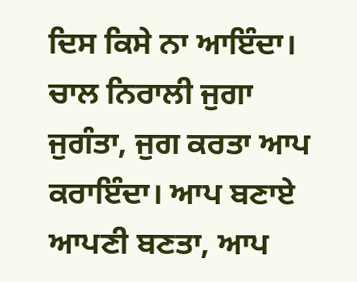ਦਿਸ ਕਿਸੇ ਨਾ ਆਇੰਦਾ। ਚਾਲ ਨਿਰਾਲੀ ਜੁਗਾ ਜੁਗੰਤਾ, ਜੁਗ ਕਰਤਾ ਆਪ ਕਰਾਇੰਦਾ। ਆਪ ਬਣਾਏ ਆਪਣੀ ਬਣਤਾ, ਆਪ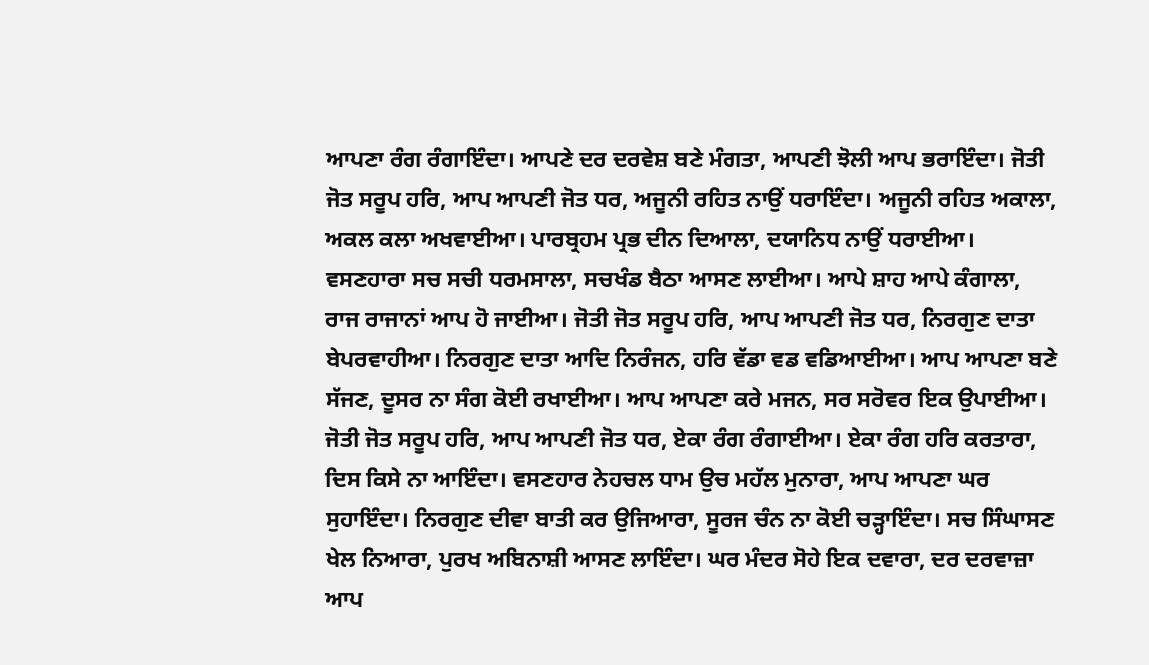ਆਪਣਾ ਰੰਗ ਰੰਗਾਇੰਦਾ। ਆਪਣੇ ਦਰ ਦਰਵੇਸ਼ ਬਣੇ ਮੰਗਤਾ, ਆਪਣੀ ਝੋਲੀ ਆਪ ਭਰਾਇੰਦਾ। ਜੋਤੀ ਜੋਤ ਸਰੂਪ ਹਰਿ, ਆਪ ਆਪਣੀ ਜੋਤ ਧਰ, ਅਜੂਨੀ ਰਹਿਤ ਨਾਉਂ ਧਰਾਇੰਦਾ। ਅਜੂਨੀ ਰਹਿਤ ਅਕਾਲਾ, ਅਕਲ ਕਲਾ ਅਖਵਾਈਆ। ਪਾਰਬ੍ਰਹਮ ਪ੍ਰਭ ਦੀਨ ਦਿਆਲਾ, ਦਯਾਨਿਧ ਨਾਉਂ ਧਰਾਈਆ। ਵਸਣਹਾਰਾ ਸਚ ਸਚੀ ਧਰਮਸਾਲਾ, ਸਚਖੰਡ ਬੈਠਾ ਆਸਣ ਲਾਈਆ। ਆਪੇ ਸ਼ਾਹ ਆਪੇ ਕੰਗਾਲਾ, ਰਾਜ ਰਾਜਾਨਾਂ ਆਪ ਹੋ ਜਾਈਆ। ਜੋਤੀ ਜੋਤ ਸਰੂਪ ਹਰਿ, ਆਪ ਆਪਣੀ ਜੋਤ ਧਰ, ਨਿਰਗੁਣ ਦਾਤਾ ਬੇਪਰਵਾਹੀਆ। ਨਿਰਗੁਣ ਦਾਤਾ ਆਦਿ ਨਿਰੰਜਨ, ਹਰਿ ਵੱਡਾ ਵਡ ਵਡਿਆਈਆ। ਆਪ ਆਪਣਾ ਬਣੇ ਸੱਜਣ, ਦੂਸਰ ਨਾ ਸੰਗ ਕੋਈ ਰਖਾਈਆ। ਆਪ ਆਪਣਾ ਕਰੇ ਮਜਨ, ਸਰ ਸਰੋਵਰ ਇਕ ਉਪਾਈਆ। ਜੋਤੀ ਜੋਤ ਸਰੂਪ ਹਰਿ, ਆਪ ਆਪਣੀ ਜੋਤ ਧਰ, ਏਕਾ ਰੰਗ ਰੰਗਾਈਆ। ਏਕਾ ਰੰਗ ਹਰਿ ਕਰਤਾਰਾ, ਦਿਸ ਕਿਸੇ ਨਾ ਆਇੰਦਾ। ਵਸਣਹਾਰ ਨੇਹਚਲ ਧਾਮ ਉਚ ਮਹੱਲ ਮੁਨਾਰਾ, ਆਪ ਆਪਣਾ ਘਰ ਸੁਹਾਇੰਦਾ। ਨਿਰਗੁਣ ਦੀਵਾ ਬਾਤੀ ਕਰ ਉਜਿਆਰਾ, ਸੂਰਜ ਚੰਨ ਨਾ ਕੋਈ ਚੜ੍ਹਾਇੰਦਾ। ਸਚ ਸਿੰਘਾਸਣ ਖੇਲ ਨਿਆਰਾ, ਪੁਰਖ ਅਬਿਨਾਸ਼ੀ ਆਸਣ ਲਾਇੰਦਾ। ਘਰ ਮੰਦਰ ਸੋਹੇ ਇਕ ਦਵਾਰਾ, ਦਰ ਦਰਵਾਜ਼ਾ ਆਪ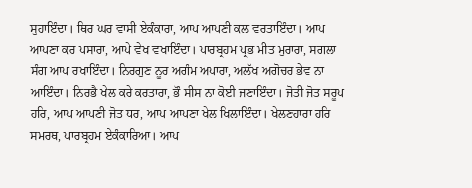ਸੁਹਾਇੰਦਾ। ਥਿਰ ਘਰ ਵਾਸੀ ਏਕੰਕਾਰਾ, ਆਪ ਆਪਣੀ ਕਲ ਵਰਤਾਇੰਦਾ। ਆਪ ਆਪਣਾ ਕਰ ਪਸਾਰਾ, ਆਪੇ ਵੇਖ ਵਖਾਇੰਦਾ। ਪਾਰਬ੍ਰਹਮ ਪ੍ਰਭ ਮੀਤ ਮੁਰਾਰਾ, ਸਗਲਾ ਸੰਗ ਆਪ ਰਖਾਇੰਦਾ। ਨਿਰਗੁਣ ਨੂਰ ਅਗੰਮ ਅਪਾਰਾ, ਅਲੱਖ ਅਗੋਚਰ ਭੇਵ ਨਾ ਆਇੰਦਾ। ਨਿਰਭੈ ਖੇਲ ਕਰੇ ਕਰਤਾਰਾ, ਭੌ ਸੀਸ ਨਾ ਕੋਈ ਜਣਾਇੰਦਾ। ਜੋਤੀ ਜੋਤ ਸਰੂਪ ਹਰਿ, ਆਪ ਆਪਣੀ ਜੋਤ ਧਰ, ਆਪ ਆਪਣਾ ਖੇਲ ਖਿਲਾਇੰਦਾ। ਖੇਲਣਹਾਰਾ ਹਰਿ ਸਮਰਥ, ਪਾਰਬ੍ਰਹਮ ਏਕੰਕਾਰਿਆ। ਆਪ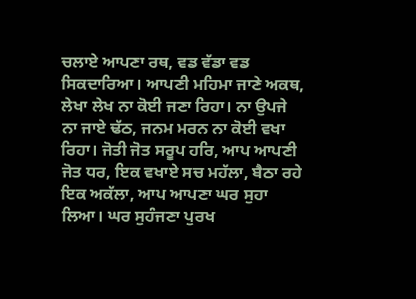ਚਲਾਏ ਆਪਣਾ ਰਥ, ਵਡ ਵੱਡਾ ਵਡ ਸਿਕਦਾਰਿਆ। ਆਪਣੀ ਮਹਿਮਾ ਜਾਣੇ ਅਕਥ, ਲੇਖਾ ਲੇਖ ਨਾ ਕੋਈ ਜਣਾ ਰਿਹਾ। ਨਾ ਉਪਜੇ ਨਾ ਜਾਏ ਢੱਠ, ਜਨਮ ਮਰਨ ਨਾ ਕੋਈ ਵਖਾ ਰਿਹਾ। ਜੋਤੀ ਜੋਤ ਸਰੂਪ ਹਰਿ, ਆਪ ਆਪਣੀ ਜੋਤ ਧਰ, ਇਕ ਵਖਾਏ ਸਚ ਮਹੱਲਾ, ਬੈਠਾ ਰਹੇ ਇਕ ਅਕੱਲਾ, ਆਪ ਆਪਣਾ ਘਰ ਸੁਹਾ ਲਿਆ। ਘਰ ਸੁਹੰਜਣਾ ਪੁਰਖ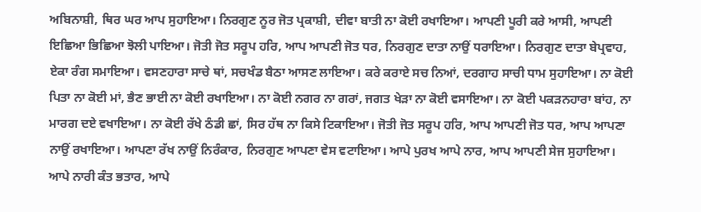ਅਬਿਨਾਸ਼ੀ, ਥਿਰ ਘਰ ਆਪ ਸੁਹਾਇਆ। ਨਿਰਗੁਣ ਨੂਰ ਜੋਤ ਪ੍ਰਕਾਸ਼ੀ, ਦੀਵਾ ਬਾਤੀ ਨਾ ਕੋਈ ਰਖਾਇਆ। ਆਪਣੀ ਪੂਰੀ ਕਰੇ ਆਸੀ, ਆਪਣੀ ਇਛਿਆ ਭਿਛਿਆ ਝੋਲੀ ਪਾਇਆ। ਜੋਤੀ ਜੋਤ ਸਰੂਪ ਹਰਿ, ਆਪ ਆਪਣੀ ਜੋਤ ਧਰ, ਨਿਰਗੁਣ ਦਾਤਾ ਨਾਉਂ ਧਰਾਇਆ। ਨਿਰਗੁਣ ਦਾਤਾ ਬੇਪ੍ਰਵਾਹ, ਏਕਾ ਰੰਗ ਸਮਾਇਆ। ਵਸਣਹਾਰਾ ਸਾਚੇ ਥਾਂ, ਸਚਖੰਡ ਬੈਠਾ ਆਸਣ ਲਾਇਆ। ਕਰੇ ਕਰਾਏ ਸਚ ਨਿਆਂ, ਦਰਗਾਹ ਸਾਚੀ ਧਾਮ ਸੁਹਾਇਆ। ਨਾ ਕੋਈ ਪਿਤਾ ਨਾ ਕੋਈ ਮਾਂ, ਭੈਣ ਭਾਈ ਨਾ ਕੋਈ ਰਖਾਇਆ। ਨਾ ਕੋਈ ਨਗਰ ਨਾ ਗਰਾਂ, ਜਗਤ ਖੇੜਾ ਨਾ ਕੋਈ ਵਸਾਇਆ। ਨਾ ਕੋਈ ਪਕੜਨਹਾਰਾ ਬਾਂਹ, ਨਾ ਮਾਰਗ ਦਏ ਵਖਾਇਆ। ਨਾ ਕੋਈ ਰੱਖੇ ਠੰਡੀ ਛਾਂ, ਸਿਰ ਹੱਥ ਨਾ ਕਿਸੇ ਟਿਕਾਇਆ। ਜੋਤੀ ਜੋਤ ਸਰੂਪ ਹਰਿ, ਆਪ ਆਪਣੀ ਜੋਤ ਧਰ, ਆਪ ਆਪਣਾ ਨਾਉਂ ਰਖਾਇਆ। ਆਪਣਾ ਰੱਖ ਨਾਉਂ ਨਿਰੰਕਾਰ, ਨਿਰਗੁਣ ਆਪਣਾ ਵੇਸ ਵਟਾਇਆ। ਆਪੇ ਪੁਰਖ ਆਪੇ ਨਾਰ, ਆਪ ਆਪਣੀ ਸੇਜ ਸੁਹਾਇਆ। ਆਪੇ ਨਾਰੀ ਕੰਤ ਭਤਾਰ, ਆਪੇ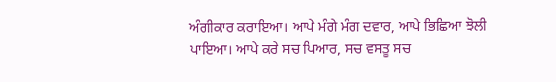ਅੰਗੀਕਾਰ ਕਰਾਇਆ। ਆਪੇ ਮੰਗੇ ਮੰਗ ਦਵਾਰ, ਆਪੇ ਭਿਛਿਆ ਝੋਲੀ ਪਾਇਆ। ਆਪੇ ਕਰੇ ਸਚ ਪਿਆਰ, ਸਚ ਵਸਤੂ ਸਚ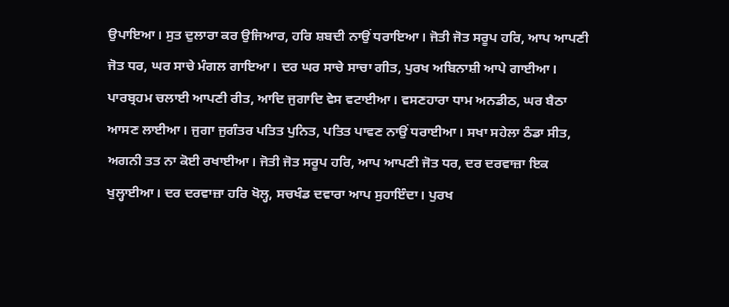ਉਪਾਇਆ। ਸੁਤ ਦੁਲਾਰਾ ਕਰ ਉਜਿਆਰ, ਹਰਿ ਸ਼ਬਦੀ ਨਾਉਂ ਧਰਾਇਆ। ਜੋਤੀ ਜੋਤ ਸਰੂਪ ਹਰਿ, ਆਪ ਆਪਣੀ ਜੋਤ ਧਰ, ਘਰ ਸਾਚੇ ਮੰਗਲ ਗਾਇਆ। ਦਰ ਘਰ ਸਾਚੇ ਸਾਚਾ ਗੀਤ, ਪੁਰਖ ਅਬਿਨਾਸ਼ੀ ਆਪੇ ਗਾਈਆ। ਪਾਰਬ੍ਰਹਮ ਚਲਾਈ ਆਪਣੀ ਰੀਤ, ਆਦਿ ਜੁਗਾਦਿ ਵੇਸ ਵਟਾਈਆ। ਵਸਣਹਾਰਾ ਧਾਮ ਅਨਡੀਠ, ਘਰ ਬੈਠਾ ਆਸਣ ਲਾਈਆ। ਜੁਗਾ ਜੁਗੰਤਰ ਪਤਿਤ ਪੁਨਿਤ, ਪਤਿਤ ਪਾਵਣ ਨਾਉਂ ਧਰਾਈਆ। ਸਖਾ ਸਹੇਲਾ ਠੰਡਾ ਸੀਤ, ਅਗਨੀ ਤਤ ਨਾ ਕੋਈ ਰਖਾਈਆ। ਜੋਤੀ ਜੋਤ ਸਰੂਪ ਹਰਿ, ਆਪ ਆਪਣੀ ਜੋਤ ਧਰ, ਦਰ ਦਰਵਾਜ਼ਾ ਇਕ ਖੁਲ੍ਹਾਈਆ। ਦਰ ਦਰਵਾਜ਼ਾ ਹਰਿ ਖੋਲ੍ਹ, ਸਚਖੰਡ ਦਵਾਰਾ ਆਪ ਸੁਹਾਇੰਦਾ। ਪੁਰਖ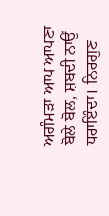ਅਗੰਮੜਾ ਆਪ ਆਪਣਾ ਬੋਲੇ ਬੋਲ, ਸ਼ਬਦੀ ਨਾਉਂ ਧਰਾਇੰਦਾ। ਨਿਰਗੁਣ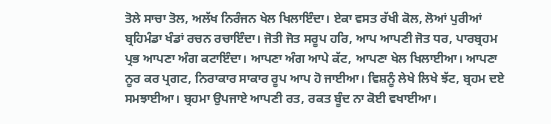ਤੋਲੇ ਸਾਚਾ ਤੋਲ, ਅਲੱਖ ਨਿਰੰਜਨ ਖੇਲ ਖਿਲਾਇੰਦਾ। ਏਕਾ ਵਸਤ ਰੱਖੀ ਕੋਲ, ਲੋਆਂ ਪੁਰੀਆਂ ਬ੍ਰਹਿਮੰਡਾ ਖੰਡਾਂ ਰਚਨ ਰਚਾਇੰਦਾ। ਜੋਤੀ ਜੋਤ ਸਰੂਪ ਹਰਿ, ਆਪ ਆਪਣੀ ਜੋਤ ਧਰ, ਪਾਰਬ੍ਰਹਮ ਪ੍ਰਭ ਆਪਣਾ ਅੰਗ ਕਟਾਇੰਦਾ। ਆਪਣਾ ਅੰਗ ਆਪੇ ਕੱਟ, ਆਪਣਾ ਖੇਲ ਖਿਲਾਈਆ। ਆਪਣਾ ਨੂਰ ਕਰ ਪ੍ਰਗਟ, ਨਿਰਾਕਾਰ ਸਾਕਾਰ ਰੂਪ ਆਪ ਹੋ ਜਾਈਆ। ਵਿਸ਼ਨੂੰ ਲੇਖੇ ਲਿਖੇ ਝੱਟ, ਬ੍ਰਹਮ ਦਏ ਸਮਝਾਈਆ। ਬ੍ਰਹਮਾ ਉਪਜਾਏ ਆਪਣੀ ਰਤ, ਰਕਤ ਬੂੰਦ ਨਾ ਕੋਈ ਵਖਾਈਆ।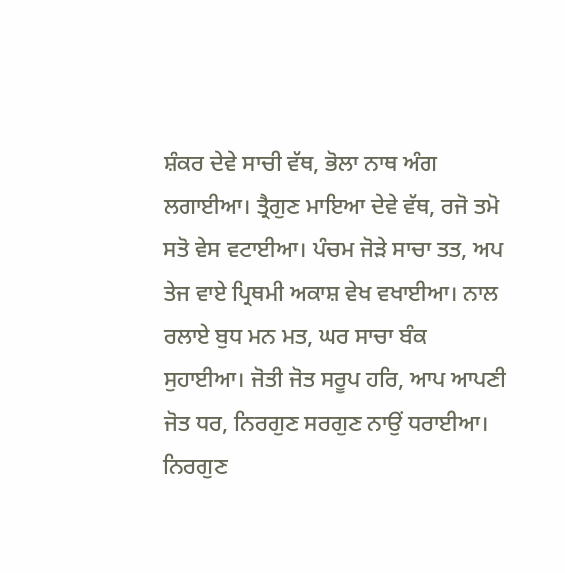ਸ਼ੰਕਰ ਦੇਵੇ ਸਾਚੀ ਵੱਥ, ਭੋਲਾ ਨਾਥ ਅੰਗ ਲਗਾਈਆ। ਤ੍ਰੈਗੁਣ ਮਾਇਆ ਦੇਵੇ ਵੱਥ, ਰਜੋ ਤਮੋ ਸਤੋ ਵੇਸ ਵਟਾਈਆ। ਪੰਚਮ ਜੋੜੇ ਸਾਚਾ ਤਤ, ਅਪ ਤੇਜ ਵਾਏ ਪ੍ਰਿਥਮੀ ਅਕਾਸ਼ ਵੇਖ ਵਖਾਈਆ। ਨਾਲ ਰਲਾਏ ਬੁਧ ਮਨ ਮਤ, ਘਰ ਸਾਚਾ ਬੰਕ ਸੁਹਾਈਆ। ਜੋਤੀ ਜੋਤ ਸਰੂਪ ਹਰਿ, ਆਪ ਆਪਣੀ ਜੋਤ ਧਰ, ਨਿਰਗੁਣ ਸਰਗੁਣ ਨਾਉਂ ਧਰਾਈਆ। ਨਿਰਗੁਣ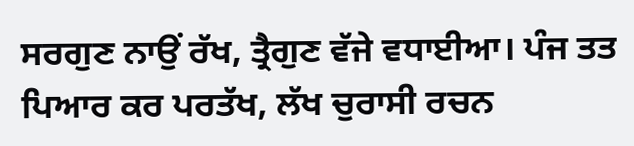ਸਰਗੁਣ ਨਾਉਂ ਰੱਖ, ਤ੍ਰੈਗੁਣ ਵੱਜੇ ਵਧਾਈਆ। ਪੰਜ ਤਤ ਪਿਆਰ ਕਰ ਪਰਤੱਖ, ਲੱਖ ਚੁਰਾਸੀ ਰਚਨ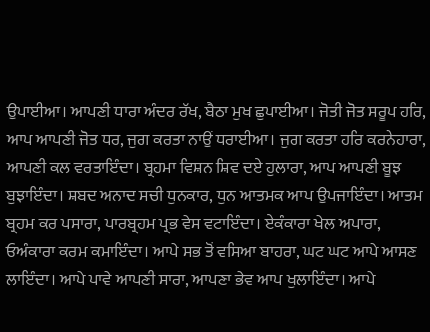ਉਪਾਈਆ। ਆਪਣੀ ਧਾਰਾ ਅੰਦਰ ਰੱਖ, ਬੈਠਾ ਮੁਖ ਛੁਪਾਈਆ। ਜੋਤੀ ਜੋਤ ਸਰੂਪ ਹਰਿ, ਆਪ ਆਪਣੀ ਜੋਤ ਧਰ, ਜੁਗ ਕਰਤਾ ਨਾਉਂ ਧਰਾਈਆ। ਜੁਗ ਕਰਤਾ ਹਰਿ ਕਰਨੇਹਾਰਾ, ਆਪਣੀ ਕਲ ਵਰਤਾਇੰਦਾ। ਬ੍ਰਹਮਾ ਵਿਸ਼ਨ ਸ਼ਿਵ ਦਏ ਹੁਲਾਰਾ, ਆਪ ਆਪਣੀ ਬੂਝ ਬੁਝਾਇੰਦਾ। ਸ਼ਬਦ ਅਨਾਦ ਸਚੀ ਧੁਨਕਾਰ, ਧੁਨ ਆਤਮਕ ਆਪ ਉਪਜਾਇੰਦਾ। ਆਤਮ ਬ੍ਰਹਮ ਕਰ ਪਸਾਰਾ, ਪਾਰਬ੍ਰਹਮ ਪ੍ਰਭ ਵੇਸ ਵਟਾਇੰਦਾ। ਏਕੰਕਾਰਾ ਖੇਲ ਅਪਾਰਾ, ਓਅੰਕਾਰਾ ਕਰਮ ਕਮਾਇੰਦਾ। ਆਪੇ ਸਭ ਤੋਂ ਵਸਿਆ ਬਾਹਰਾ, ਘਟ ਘਟ ਆਪੇ ਆਸਣ ਲਾਇੰਦਾ। ਆਪੇ ਪਾਵੇ ਆਪਣੀ ਸਾਰਾ, ਆਪਣਾ ਭੇਵ ਆਪ ਖੁਲਾਇੰਦਾ। ਆਪੇ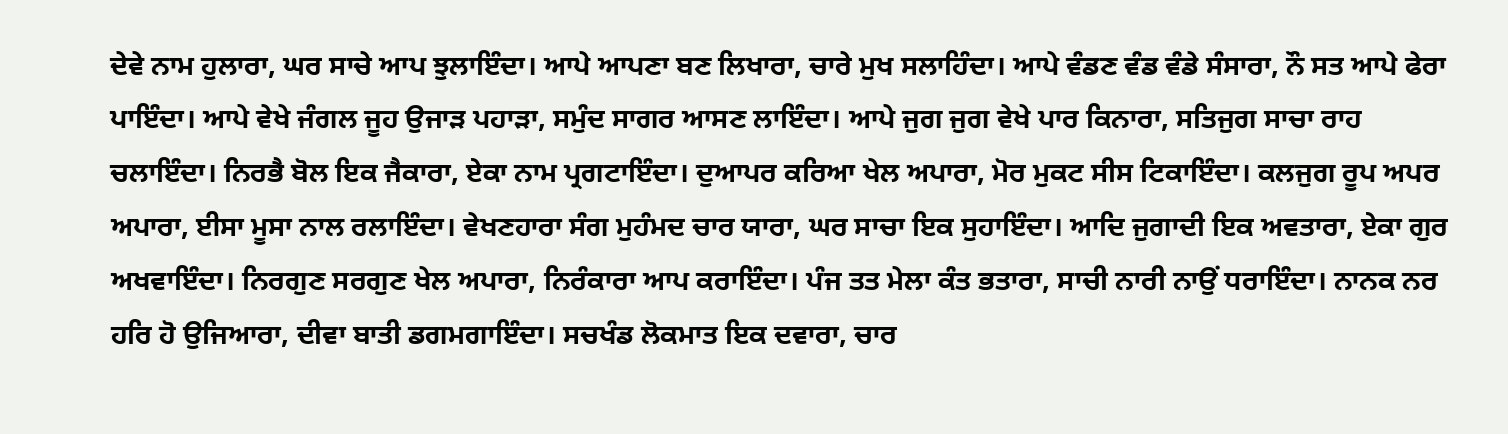ਦੇਵੇ ਨਾਮ ਹੁਲਾਰਾ, ਘਰ ਸਾਚੇ ਆਪ ਝੁਲਾਇੰਦਾ। ਆਪੇ ਆਪਣਾ ਬਣ ਲਿਖਾਰਾ, ਚਾਰੇ ਮੁਖ ਸਲਾਹਿੰਦਾ। ਆਪੇ ਵੰਡਣ ਵੰਡ ਵੰਡੇ ਸੰਸਾਰਾ, ਨੌ ਸਤ ਆਪੇ ਫੇਰਾ ਪਾਇੰਦਾ। ਆਪੇ ਵੇਖੇ ਜੰਗਲ ਜੂਹ ਉਜਾੜ ਪਹਾੜਾ, ਸਮੁੰਦ ਸਾਗਰ ਆਸਣ ਲਾਇੰਦਾ। ਆਪੇ ਜੁਗ ਜੁਗ ਵੇਖੇ ਪਾਰ ਕਿਨਾਰਾ, ਸਤਿਜੁਗ ਸਾਚਾ ਰਾਹ ਚਲਾਇੰਦਾ। ਨਿਰਭੈ ਬੋਲ ਇਕ ਜੈਕਾਰਾ, ਏਕਾ ਨਾਮ ਪ੍ਰਗਟਾਇੰਦਾ। ਦੁਆਪਰ ਕਰਿਆ ਖੇਲ ਅਪਾਰਾ, ਮੋਰ ਮੁਕਟ ਸੀਸ ਟਿਕਾਇੰਦਾ। ਕਲਜੁਗ ਰੂਪ ਅਪਰ ਅਪਾਰਾ, ਈਸਾ ਮੂਸਾ ਨਾਲ ਰਲਾਇੰਦਾ। ਵੇਖਣਹਾਰਾ ਸੰਗ ਮੁਹੰਮਦ ਚਾਰ ਯਾਰਾ, ਘਰ ਸਾਚਾ ਇਕ ਸੁਹਾਇੰਦਾ। ਆਦਿ ਜੁਗਾਦੀ ਇਕ ਅਵਤਾਰਾ, ਏਕਾ ਗੁਰ ਅਖਵਾਇੰਦਾ। ਨਿਰਗੁਣ ਸਰਗੁਣ ਖੇਲ ਅਪਾਰਾ, ਨਿਰੰਕਾਰਾ ਆਪ ਕਰਾਇੰਦਾ। ਪੰਜ ਤਤ ਮੇਲਾ ਕੰਤ ਭਤਾਰਾ, ਸਾਚੀ ਨਾਰੀ ਨਾਉਂ ਧਰਾਇੰਦਾ। ਨਾਨਕ ਨਰ ਹਰਿ ਹੋ ਉਜਿਆਰਾ, ਦੀਵਾ ਬਾਤੀ ਡਗਮਗਾਇੰਦਾ। ਸਚਖੰਡ ਲੋਕਮਾਤ ਇਕ ਦਵਾਰਾ, ਚਾਰ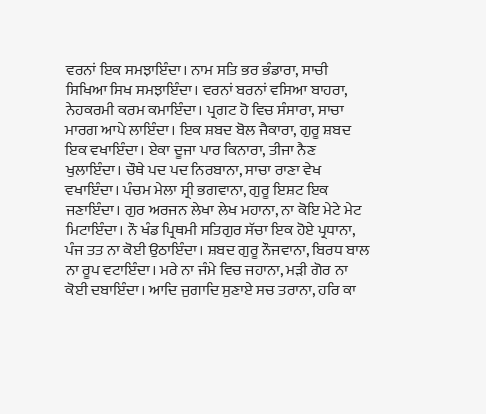ਵਰਨਾਂ ਇਕ ਸਮਝਾਇੰਦਾ। ਨਾਮ ਸਤਿ ਭਰ ਭੰਡਾਰਾ, ਸਾਚੀ ਸਿਖਿਆ ਸਿਖ ਸਮਝਾਇੰਦਾ। ਵਰਨਾਂ ਬਰਨਾਂ ਵਸਿਆ ਬਾਹਰਾ, ਨੇਹਕਰਮੀ ਕਰਮ ਕਮਾਇੰਦਾ। ਪ੍ਰਗਟ ਹੋ ਵਿਚ ਸੰਸਾਰਾ, ਸਾਚਾ ਮਾਰਗ ਆਪੇ ਲਾਇੰਦਾ। ਇਕ ਸ਼ਬਦ ਬੋਲ ਜੈਕਾਰਾ, ਗੁਰੂ ਸ਼ਬਦ ਇਕ ਵਖਾਇੰਦਾ। ਏਕਾ ਦੂਜਾ ਪਾਰ ਕਿਨਾਰਾ, ਤੀਜਾ ਨੈਣ ਖੁਲਾਇੰਦਾ। ਚੌਥੇ ਪਦ ਪਦ ਨਿਰਬਾਨਾ, ਸਾਚਾ ਰਾਣਾ ਵੇਖ ਵਖਾਇੰਦਾ। ਪੰਚਮ ਮੇਲਾ ਸ੍ਰੀ ਭਗਵਾਨਾ, ਗੁਰੂ ਇਸ਼ਟ ਇਕ ਜਣਾਇੰਦਾ। ਗੁਰ ਅਰਜਨ ਲੇਖਾ ਲੇਖ ਮਹਾਨਾ, ਨਾ ਕੋਇ ਮੇਟੇ ਮੇਟ ਮਿਟਾਇੰਦਾ। ਨੌ ਖੰਡ ਪ੍ਰਿਥਮੀ ਸਤਿਗੁਰ ਸੱਚਾ ਇਕ ਹੋਏ ਪ੍ਰਧਾਨਾ, ਪੰਜ ਤਤ ਨਾ ਕੋਈ ਉਠਾਇੰਦਾ। ਸ਼ਬਦ ਗੁਰੂ ਨੌਜਵਾਨਾ, ਬਿਰਧ ਬਾਲ ਨਾ ਰੂਪ ਵਟਾਇੰਦਾ। ਮਰੇ ਨਾ ਜੰਮੇ ਵਿਚ ਜਹਾਨਾ, ਮੜੀ ਗੋਰ ਨਾ ਕੋਈ ਦਬਾਇੰਦਾ। ਆਦਿ ਜੁਗਾਦਿ ਸੁਣਾਏ ਸਚ ਤਰਾਨਾ, ਹਰਿ ਕਾ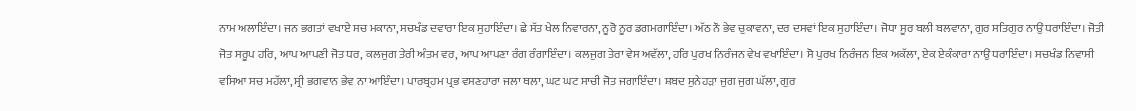ਨਾਮ ਅਲਾਇੰਦਾ। ਜਨ ਭਗਤਾਂ ਵਖਾਏ ਸਚ ਮਕਾਨਾ, ਸਚਖੰਡ ਦਵਾਰਾ ਇਕ ਸੁਹਾਇੰਦਾ। ਛੇ ਸੱਤ ਖੇਲ ਨਿਵਾਰਨਾ, ਨੂਰੋ ਨੂਰ ਡਗਮਗਾਇੰਦਾ। ਅੱਠ ਨੌ ਭੇਵ ਚੁਕਾਵਨਾ, ਦਰ ਦਸਵਾਂ ਇਕ ਸੁਹਾਇੰਦਾ। ਜੋਧਾ ਸੂਰ ਬਲੀ ਬਲਵਾਨਾ, ਗੁਰ ਸਤਿਗੁਰ ਨਾਉਂ ਧਰਾਇੰਦਾ। ਜੋਤੀ ਜੋਤ ਸਰੂਪ ਹਰਿ, ਆਪ ਆਪਣੀ ਜੋਤ ਧਰ, ਕਲਜੁਗ ਤੇਰੀ ਅੰਤਮ ਵਰ, ਆਪ ਆਪਣਾ ਰੰਗ ਰੰਗਾਇੰਦਾ। ਕਲਜੁਗ ਤੇਰਾ ਵੇਸ ਅਵੱਲਾ, ਹਰਿ ਪੁਰਖ ਨਿਰੰਜਨ ਵੇਖ ਵਖਾਇੰਦਾ। ਸੋ ਪੁਰਖ ਨਿਰੰਜਨ ਇਕ ਅਕੱਲਾ, ਏਕ ਏਕੰਕਾਰਾ ਨਾਉਂ ਧਰਾਇੰਦਾ। ਸਚਖੰਡ ਨਿਵਾਸੀ ਵਸਿਆ ਸਚ ਮਹੱਲਾ, ਸ੍ਰੀ ਭਗਵਾਨ ਭੇਵ ਨਾ ਆਇੰਦਾ। ਪਾਰਬ੍ਰਹਮ ਪ੍ਰਭ ਵਸਣਹਾਰਾ ਜਲਾ ਥਲਾ, ਘਟ ਘਟ ਸਾਚੀ ਜੋਤ ਜਗਾਇੰਦਾ। ਸ਼ਬਦ ਸੁਨੇਹੜਾ ਜੁਗ ਜੁਗ ਘੱਲਾ, ਗੁਰ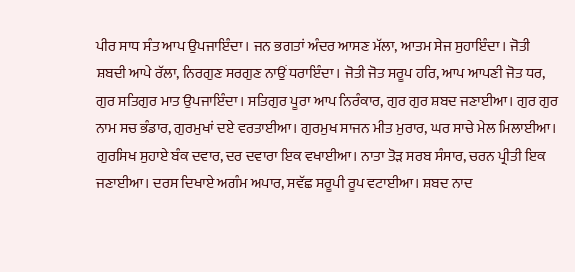ਪੀਰ ਸਾਧ ਸੰਤ ਆਪ ਉਪਜਾਇੰਦਾ। ਜਨ ਭਗਤਾਂ ਅੰਦਰ ਆਸਣ ਮੱਲਾ, ਆਤਮ ਸੇਜ ਸੁਹਾਇੰਦਾ। ਜੋਤੀ ਸ਼ਬਦੀ ਆਪੇ ਰੱਲਾ, ਨਿਰਗੁਣ ਸਰਗੁਣ ਨਾਉਂ ਧਰਾਇੰਦਾ। ਜੋਤੀ ਜੋਤ ਸਰੂਪ ਹਰਿ, ਆਪ ਆਪਣੀ ਜੋਤ ਧਰ, ਗੁਰ ਸਤਿਗੁਰ ਮਾਤ ਉਪਜਾਇੰਦਾ। ਸਤਿਗੁਰ ਪੂਰਾ ਆਪ ਨਿਰੰਕਾਰ, ਗੁਰ ਗੁਰ ਸ਼ਬਦ ਜਣਾਈਆ। ਗੁਰ ਗੁਰ ਨਾਮ ਸਚ ਭੰਡਾਰ, ਗੁਰਮੁਖਾਂ ਦਏ ਵਰਤਾਈਆ। ਗੁਰਮੁਖ ਸਾਜਨ ਮੀਤ ਮੁਰਾਰ, ਘਰ ਸਾਚੇ ਮੇਲ ਮਿਲਾਈਆ। ਗੁਰਸਿਖ ਸੁਹਾਏ ਬੰਕ ਦਵਾਰ, ਦਰ ਦਵਾਰਾ ਇਕ ਵਖਾਈਆ। ਨਾਤਾ ਤੋੜ ਸਰਬ ਸੰਸਾਰ, ਚਰਨ ਪ੍ਰੀਤੀ ਇਕ ਜਣਾਈਆ। ਦਰਸ ਦਿਖਾਏ ਅਗੰਮ ਅਪਾਰ, ਸਵੱਛ ਸਰੂਪੀ ਰੂਪ ਵਟਾਈਆ। ਸ਼ਬਦ ਨਾਦ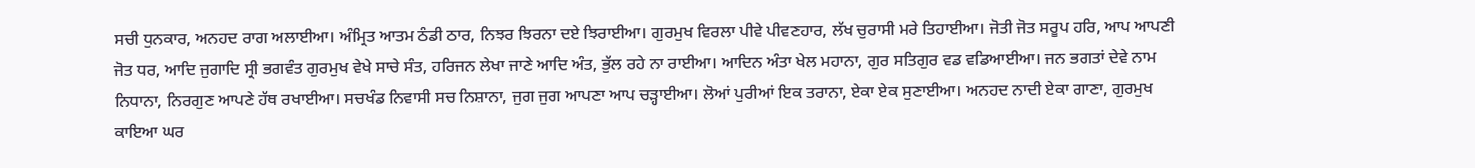ਸਚੀ ਧੁਨਕਾਰ, ਅਨਹਦ ਰਾਗ ਅਲਾਈਆ। ਅੰਮ੍ਰਿਤ ਆਤਮ ਠੰਡੀ ਠਾਰ, ਨਿਝਰ ਝਿਰਨਾ ਦਏ ਝਿਰਾਈਆ। ਗੁਰਮੁਖ ਵਿਰਲਾ ਪੀਵੇ ਪੀਵਣਹਾਰ, ਲੱਖ ਚੁਰਾਸੀ ਮਰੇ ਤਿਹਾਈਆ। ਜੋਤੀ ਜੋਤ ਸਰੂਪ ਹਰਿ, ਆਪ ਆਪਣੀ ਜੋਤ ਧਰ, ਆਦਿ ਜੁਗਾਦਿ ਸ੍ਰੀ ਭਗਵੰਤ ਗੁਰਮੁਖ ਵੇਖੇ ਸਾਚੇ ਸੰਤ, ਹਰਿਜਨ ਲੇਖਾ ਜਾਣੇ ਆਦਿ ਅੰਤ, ਭੁੱਲ ਰਹੇ ਨਾ ਰਾਈਆ। ਆਦਿਨ ਅੰਤਾ ਖੇਲ ਮਹਾਨਾ, ਗੁਰ ਸਤਿਗੁਰ ਵਡ ਵਡਿਆਈਆ। ਜਨ ਭਗਤਾਂ ਦੇਵੇ ਨਾਮ ਨਿਧਾਨਾ, ਨਿਰਗੁਣ ਆਪਣੇ ਹੱਥ ਰਖਾਈਆ। ਸਚਖੰਡ ਨਿਵਾਸੀ ਸਚ ਨਿਸ਼ਾਨਾ, ਜੁਗ ਜੁਗ ਆਪਣਾ ਆਪ ਚੜ੍ਹਾਈਆ। ਲੋਆਂ ਪੁਰੀਆਂ ਇਕ ਤਰਾਨਾ, ਏਕਾ ਏਕ ਸੁਣਾਈਆ। ਅਨਹਦ ਨਾਦੀ ਏਕਾ ਗਾਣਾ, ਗੁਰਮੁਖ ਕਾਇਆ ਘਰ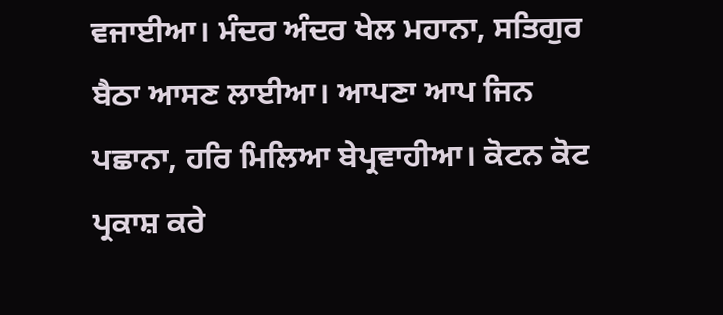ਵਜਾਈਆ। ਮੰਦਰ ਅੰਦਰ ਖੇਲ ਮਹਾਨਾ, ਸਤਿਗੁਰ ਬੈਠਾ ਆਸਣ ਲਾਈਆ। ਆਪਣਾ ਆਪ ਜਿਨ ਪਛਾਨਾ, ਹਰਿ ਮਿਲਿਆ ਬੇਪ੍ਰਵਾਹੀਆ। ਕੋਟਨ ਕੋਟ ਪ੍ਰਕਾਸ਼ ਕਰੇ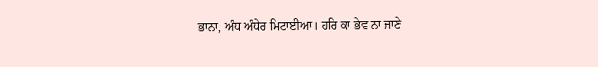ਭਾਨਾ, ਅੰਧ ਅੰਧੇਰ ਮਿਟਾਈਆ। ਹਰਿ ਕਾ ਭੇਵ ਨਾ ਜਾਣੇ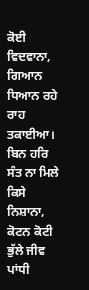ਕੋਈ ਵਿਦਵਾਨਾ, ਗਿਆਨ ਧਿਆਨ ਰਹੇ ਰਾਹ ਤਕਾਈਆ। ਬਿਨ ਹਰਿ ਸੰਤ ਨਾ ਮਿਲੇ ਕਿਸੇ ਨਿਸ਼ਾਨਾ, ਕੋਟਨ ਕੋਟੀ ਭੁੱਲੇ ਜੀਵ ਪਾਂਧੀ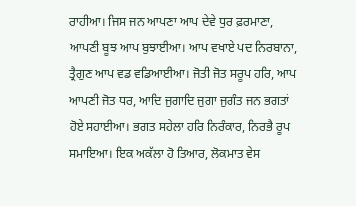ਰਾਹੀਆ। ਜਿਸ ਜਨ ਆਪਣਾ ਆਪ ਦੇਵੇ ਧੁਰ ਫ਼ਰਮਾਣਾ, ਆਪਣੀ ਬੂਝ ਆਪ ਬੁਝਾਈਆ। ਆਪ ਵਖਾਏ ਪਦ ਨਿਰਬਾਨਾ, ਤ੍ਰੈਗੁਣ ਆਪ ਵਡ ਵਡਿਆਈਆ। ਜੋਤੀ ਜੋਤ ਸਰੂਪ ਹਰਿ, ਆਪ ਆਪਣੀ ਜੋਤ ਧਰ, ਆਦਿ ਜੁਗਾਦਿ ਜੁਗਾ ਜੁਗੰਤ ਜਨ ਭਗਤਾਂ ਹੋਏ ਸਹਾਈਆ। ਭਗਤ ਸਹੇਲਾ ਹਰਿ ਨਿਰੰਕਾਰ, ਨਿਰਭੈ ਰੂਪ ਸਮਾਇਆ। ਇਕ ਅਕੱਲਾ ਹੋ ਤਿਆਰ, ਲੋਕਮਾਤ ਵੇਸ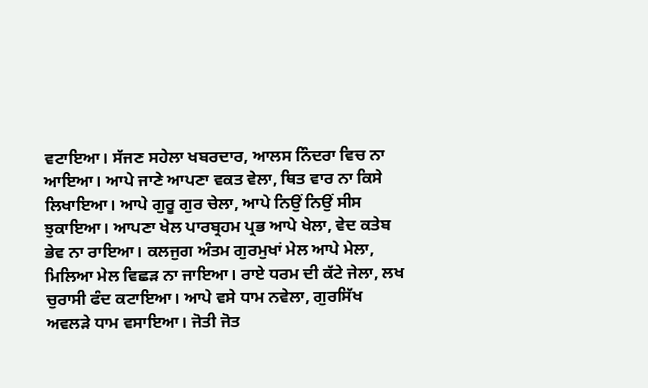ਵਟਾਇਆ। ਸੱਜਣ ਸਹੇਲਾ ਖਬਰਦਾਰ, ਆਲਸ ਨਿੰਦਰਾ ਵਿਚ ਨਾ ਆਇਆ। ਆਪੇ ਜਾਣੇ ਆਪਣਾ ਵਕਤ ਵੇਲਾ, ਥਿਤ ਵਾਰ ਨਾ ਕਿਸੇ ਲਿਖਾਇਆ। ਆਪੇ ਗੁਰੂ ਗੁਰ ਚੇਲਾ, ਆਪੇ ਨਿਉਂ ਨਿਉਂ ਸੀਸ ਝੁਕਾਇਆ। ਆਪਣਾ ਖੇਲ ਪਾਰਬ੍ਰਹਮ ਪ੍ਰਭ ਆਪੇ ਖੇਲਾ, ਵੇਦ ਕਤੇਬ ਭੇਵ ਨਾ ਰਾਇਆ। ਕਲਜੁਗ ਅੰਤਮ ਗੁਰਮੁਖਾਂ ਮੇਲ ਆਪੇ ਮੇਲਾ, ਮਿਲਿਆ ਮੇਲ ਵਿਛੜ ਨਾ ਜਾਇਆ। ਰਾਏ ਧਰਮ ਦੀ ਕੱਟੇ ਜੇਲਾ, ਲਖ ਚੁਰਾਸੀ ਫੰਦ ਕਟਾਇਆ। ਆਪੇ ਵਸੇ ਧਾਮ ਨਵੇਲਾ, ਗੁਰਸਿੱਖ ਅਵਲੜੇ ਧਾਮ ਵਸਾਇਆ। ਜੋਤੀ ਜੋਤ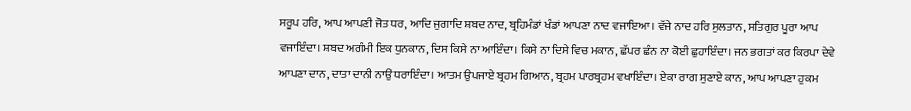ਸਰੂਪ ਹਰਿ, ਆਪ ਆਪਣੀ ਜੋਤ ਧਰ, ਆਦਿ ਜੁਗਾਦਿ ਸ਼ਬਦ ਨਾਦ, ਬ੍ਰਹਿਮੰਡਾਂ ਖੰਡਾਂ ਆਪਣਾ ਨਾਦ ਵਜਾਇਆ। ਵੱਜੇ ਨਾਦ ਹਰਿ ਸੁਲਤਾਨ, ਸਤਿਗੁਰ ਪੂਰਾ ਆਪ ਵਜਾਇੰਦਾ। ਸ਼ਬਦ ਅਗੰਮੀ ਇਕ ਧੁਨਕਾਨ, ਦਿਸ ਕਿਸੇ ਨਾ ਆਇੰਦਾ। ਕਿਸੇ ਨਾ ਦਿਸੇ ਵਿਚ ਮਕਾਨ, ਛੱਪਰ ਛੰਨ ਨਾ ਕੋਈ ਛੁਹਾਇੰਦਾ। ਜਨ ਭਗਤਾਂ ਕਰ ਕਿਰਪਾ ਦੇਵੇ ਆਪਣਾ ਦਾਨ, ਦਾਤਾ ਦਾਨੀ ਨਾਉਂ ਧਰਾਇੰਦਾ। ਆਤਮ ਉਪਜਾਏ ਬ੍ਰਹਮ ਗਿਆਨ, ਬ੍ਰਹਮ ਪਾਰਬ੍ਰਹਮ ਵਖਾਇੰਦਾ। ਏਕਾ ਰਾਗ ਸੁਣਾਏ ਕਾਨ, ਆਪ ਆਪਣਾ ਹੁਕਮ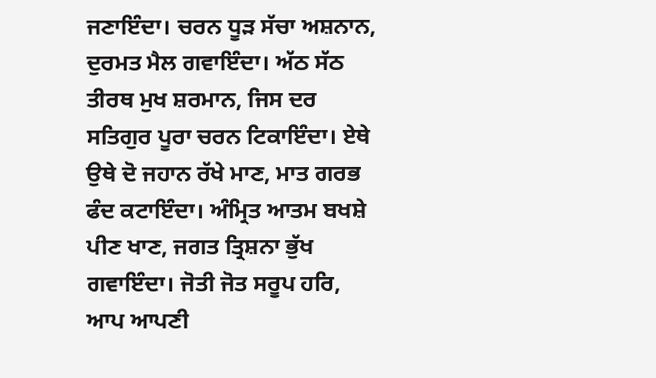ਜਣਾਇੰਦਾ। ਚਰਨ ਧੂੜ ਸੱਚਾ ਅਸ਼ਨਾਨ, ਦੁਰਮਤ ਮੈਲ ਗਵਾਇੰਦਾ। ਅੱਠ ਸੱਠ ਤੀਰਥ ਮੁਖ ਸ਼ਰਮਾਨ, ਜਿਸ ਦਰ ਸਤਿਗੁਰ ਪੂਰਾ ਚਰਨ ਟਿਕਾਇੰਦਾ। ਏਥੇ ਉਥੇ ਦੋ ਜਹਾਨ ਰੱਖੇ ਮਾਣ, ਮਾਤ ਗਰਭ ਫੰਦ ਕਟਾਇੰਦਾ। ਅੰਮ੍ਰਿਤ ਆਤਮ ਬਖਸ਼ੇ ਪੀਣ ਖਾਣ, ਜਗਤ ਤ੍ਰਿਸ਼ਨਾ ਭੁੱਖ ਗਵਾਇੰਦਾ। ਜੋਤੀ ਜੋਤ ਸਰੂਪ ਹਰਿ, ਆਪ ਆਪਣੀ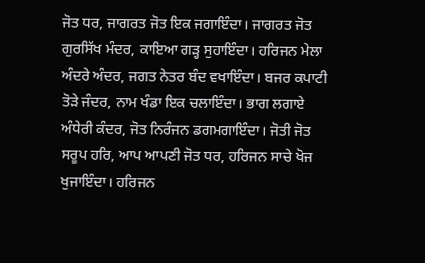ਜੋਤ ਧਰ, ਜਾਗਰਤ ਜੋਤ ਇਕ ਜਗਾਇੰਦਾ। ਜਾਗਰਤ ਜੋਤ ਗੁਰਸਿੱਖ ਮੰਦਰ, ਕਾਇਆ ਗੜ੍ਹ ਸੁਹਾਇੰਦਾ। ਹਰਿਜਨ ਮੇਲਾ ਅੰਦਰੇ ਅੰਦਰ, ਜਗਤ ਨੇਤਰ ਬੰਦ ਵਖਾਇੰਦਾ। ਬਜਰ ਕਪਾਟੀ ਤੋੜੇ ਜੰਦਰ, ਨਾਮ ਖੰਡਾ ਇਕ ਚਲਾਇੰਦਾ। ਭਾਗ ਲਗਾਏ ਅੰਧੇਰੀ ਕੰਦਰ, ਜੋਤ ਨਿਰੰਜਨ ਡਗਮਗਾਇੰਦਾ। ਜੋਤੀ ਜੋਤ ਸਰੂਪ ਹਰਿ, ਆਪ ਆਪਣੀ ਜੋਤ ਧਰ, ਹਰਿਜਨ ਸਾਚੇ ਖੋਜ ਖੁਜਾਇੰਦਾ। ਹਰਿਜਨ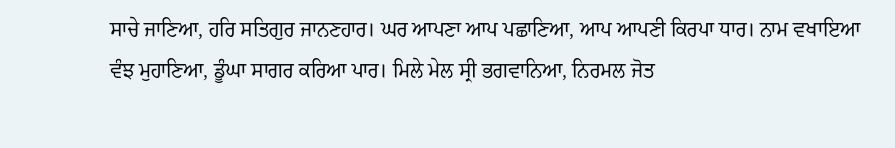ਸਾਚੇ ਜਾਣਿਆ, ਹਰਿ ਸਤਿਗੁਰ ਜਾਨਣਹਾਰ। ਘਰ ਆਪਣਾ ਆਪ ਪਛਾਣਿਆ, ਆਪ ਆਪਣੀ ਕਿਰਪਾ ਧਾਰ। ਨਾਮ ਵਖਾਇਆ ਵੰਝ ਮੁਹਾਣਿਆ, ਡੂੰਘਾ ਸਾਗਰ ਕਰਿਆ ਪਾਰ। ਮਿਲੇ ਮੇਲ ਸ੍ਰੀ ਭਗਵਾਨਿਆ, ਨਿਰਮਲ ਜੋਤ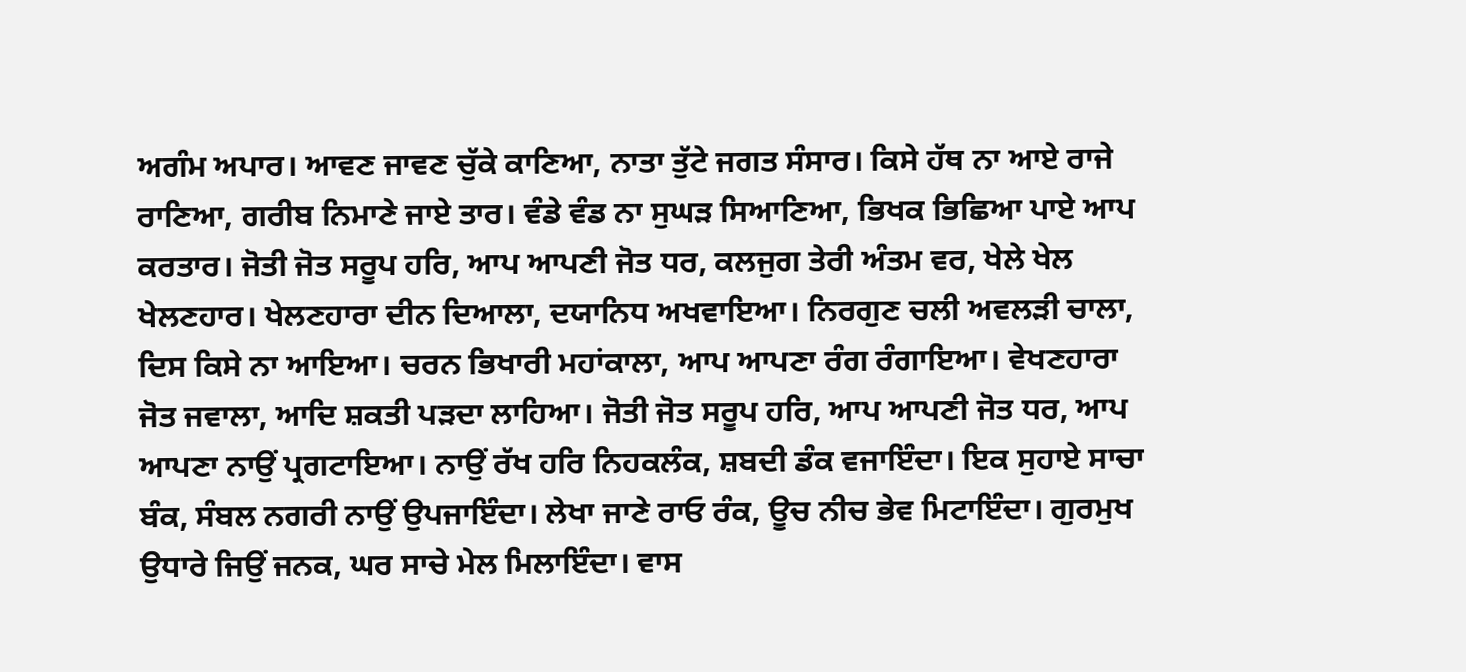ਅਗੰਮ ਅਪਾਰ। ਆਵਣ ਜਾਵਣ ਚੁੱਕੇ ਕਾਣਿਆ, ਨਾਤਾ ਤੁੱਟੇ ਜਗਤ ਸੰਸਾਰ। ਕਿਸੇ ਹੱਥ ਨਾ ਆਏ ਰਾਜੇ ਰਾਣਿਆ, ਗਰੀਬ ਨਿਮਾਣੇ ਜਾਏ ਤਾਰ। ਵੰਡੇ ਵੰਡ ਨਾ ਸੁਘੜ ਸਿਆਣਿਆ, ਭਿਖਕ ਭਿਛਿਆ ਪਾਏ ਆਪ ਕਰਤਾਰ। ਜੋਤੀ ਜੋਤ ਸਰੂਪ ਹਰਿ, ਆਪ ਆਪਣੀ ਜੋਤ ਧਰ, ਕਲਜੁਗ ਤੇਰੀ ਅੰਤਮ ਵਰ, ਖੇਲੇ ਖੇਲ ਖੇਲਣਹਾਰ। ਖੇਲਣਹਾਰਾ ਦੀਨ ਦਿਆਲਾ, ਦਯਾਨਿਧ ਅਖਵਾਇਆ। ਨਿਰਗੁਣ ਚਲੀ ਅਵਲੜੀ ਚਾਲਾ, ਦਿਸ ਕਿਸੇ ਨਾ ਆਇਆ। ਚਰਨ ਭਿਖਾਰੀ ਮਹਾਂਕਾਲਾ, ਆਪ ਆਪਣਾ ਰੰਗ ਰੰਗਾਇਆ। ਵੇਖਣਹਾਰਾ ਜੋਤ ਜਵਾਲਾ, ਆਦਿ ਸ਼ਕਤੀ ਪੜਦਾ ਲਾਹਿਆ। ਜੋਤੀ ਜੋਤ ਸਰੂਪ ਹਰਿ, ਆਪ ਆਪਣੀ ਜੋਤ ਧਰ, ਆਪ ਆਪਣਾ ਨਾਉਂ ਪ੍ਰਗਟਾਇਆ। ਨਾਉਂ ਰੱਖ ਹਰਿ ਨਿਹਕਲੰਕ, ਸ਼ਬਦੀ ਡੰਕ ਵਜਾਇੰਦਾ। ਇਕ ਸੁਹਾਏ ਸਾਚਾ ਬੰਕ, ਸੰਬਲ ਨਗਰੀ ਨਾਉਂ ਉਪਜਾਇੰਦਾ। ਲੇਖਾ ਜਾਣੇ ਰਾਓ ਰੰਕ, ਊਚ ਨੀਚ ਭੇਵ ਮਿਟਾਇੰਦਾ। ਗੁਰਮੁਖ ਉਧਾਰੇ ਜਿਉਂ ਜਨਕ, ਘਰ ਸਾਚੇ ਮੇਲ ਮਿਲਾਇੰਦਾ। ਵਾਸ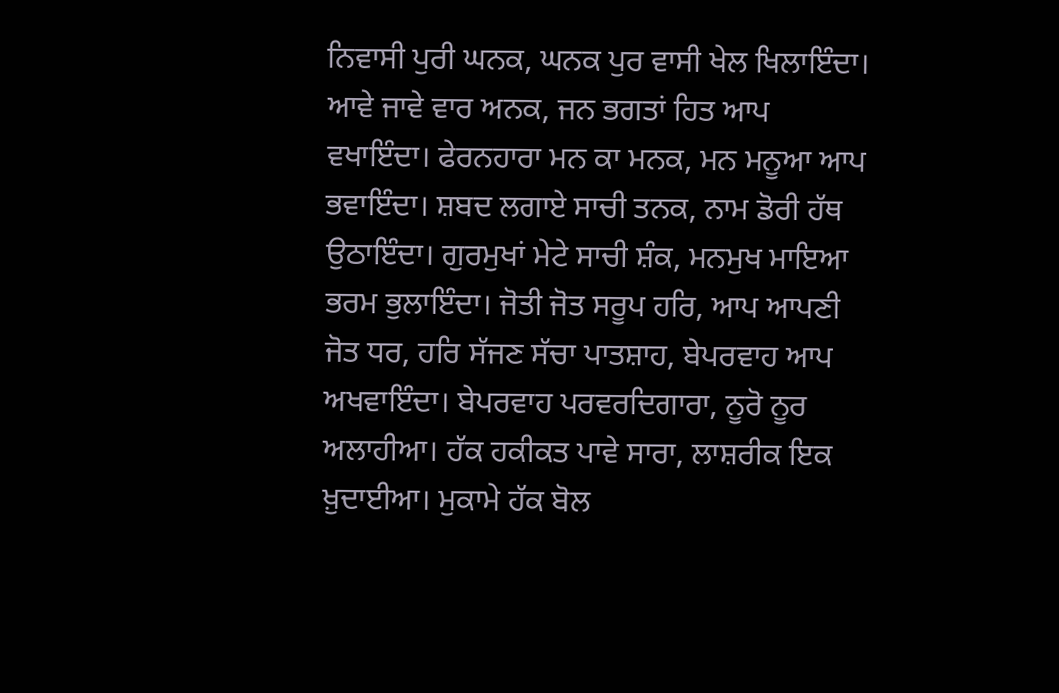ਨਿਵਾਸੀ ਪੁਰੀ ਘਨਕ, ਘਨਕ ਪੁਰ ਵਾਸੀ ਖੇਲ ਖਿਲਾਇੰਦਾ। ਆਵੇ ਜਾਵੇ ਵਾਰ ਅਨਕ, ਜਨ ਭਗਤਾਂ ਹਿਤ ਆਪ ਵਖਾਇੰਦਾ। ਫੇਰਨਹਾਰਾ ਮਨ ਕਾ ਮਨਕ, ਮਨ ਮਨੂਆ ਆਪ ਭਵਾਇੰਦਾ। ਸ਼ਬਦ ਲਗਾਏ ਸਾਚੀ ਤਨਕ, ਨਾਮ ਡੋਰੀ ਹੱਥ ਉਠਾਇੰਦਾ। ਗੁਰਮੁਖਾਂ ਮੇਟੇ ਸਾਚੀ ਸ਼ੰਕ, ਮਨਮੁਖ ਮਾਇਆ ਭਰਮ ਭੁਲਾਇੰਦਾ। ਜੋਤੀ ਜੋਤ ਸਰੂਪ ਹਰਿ, ਆਪ ਆਪਣੀ ਜੋਤ ਧਰ, ਹਰਿ ਸੱਜਣ ਸੱਚਾ ਪਾਤਸ਼ਾਹ, ਬੇਪਰਵਾਹ ਆਪ ਅਖਵਾਇੰਦਾ। ਬੇਪਰਵਾਹ ਪਰਵਰਦਿਗਾਰਾ, ਨੂਰੋ ਨੂਰ ਅਲਾਹੀਆ। ਹੱਕ ਹਕੀਕਤ ਪਾਵੇ ਸਾਰਾ, ਲਾਸ਼ਰੀਕ ਇਕ ਖ਼ੁਦਾਈਆ। ਮੁਕਾਮੇ ਹੱਕ ਬੋਲ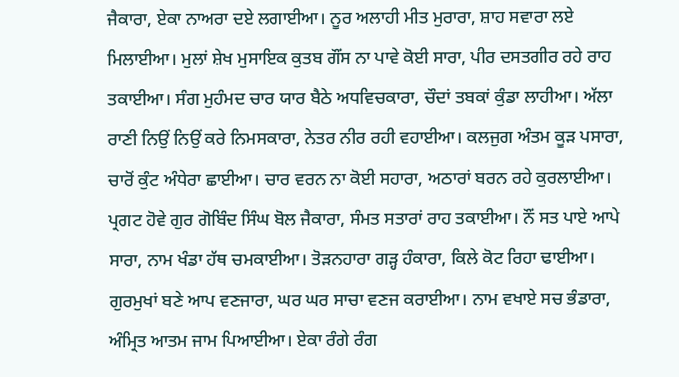ਜੈਕਾਰਾ, ਏਕਾ ਨਾਅਰਾ ਦਏ ਲਗਾਈਆ। ਨੂਰ ਅਲਾਹੀ ਮੀਤ ਮੁਰਾਰਾ, ਸ਼ਾਹ ਸਵਾਰਾ ਲਏ ਮਿਲਾਈਆ। ਮੁਲਾਂ ਸ਼ੇਖ ਮੁਸਾਇਕ ਕੁਤਬ ਗੌਂਸ ਨਾ ਪਾਵੇ ਕੋਈ ਸਾਰਾ, ਪੀਰ ਦਸਤਗੀਰ ਰਹੇ ਰਾਹ ਤਕਾਈਆ। ਸੰਗ ਮੁਹੰਮਦ ਚਾਰ ਯਾਰ ਬੈਠੇ ਅਧਵਿਚਕਾਰਾ, ਚੌਦਾਂ ਤਬਕਾਂ ਕੁੰਡਾ ਲਾਹੀਆ। ਅੱਲਾ ਰਾਣੀ ਨਿਉਂ ਨਿਉਂ ਕਰੇ ਨਿਮਸਕਾਰਾ, ਨੇਤਰ ਨੀਰ ਰਹੀ ਵਹਾਈਆ। ਕਲਜੁਗ ਅੰਤਮ ਕੂੜ ਪਸਾਰਾ, ਚਾਰੋਂ ਕੁੰਟ ਅੰਧੇਰਾ ਛਾਈਆ। ਚਾਰ ਵਰਨ ਨਾ ਕੋਈ ਸਹਾਰਾ, ਅਠਾਰਾਂ ਬਰਨ ਰਹੇ ਕੁਰਲਾਈਆ। ਪ੍ਰਗਟ ਹੋਵੇ ਗੁਰ ਗੋਬਿੰਦ ਸਿੰਘ ਬੋਲ ਜੈਕਾਰਾ, ਸੰਮਤ ਸਤਾਰਾਂ ਰਾਹ ਤਕਾਈਆ। ਨੌਂ ਸਤ ਪਾਏ ਆਪੇ ਸਾਰਾ, ਨਾਮ ਖੰਡਾ ਹੱਥ ਚਮਕਾਈਆ। ਤੋੜਨਹਾਰਾ ਗੜ੍ਹ ਹੰਕਾਰਾ, ਕਿਲੇ ਕੋਟ ਰਿਹਾ ਢਾਈਆ। ਗੁਰਮੁਖਾਂ ਬਣੇ ਆਪ ਵਣਜਾਰਾ, ਘਰ ਘਰ ਸਾਚਾ ਵਣਜ ਕਰਾਈਆ। ਨਾਮ ਵਖਾਏ ਸਚ ਭੰਡਾਰਾ, ਅੰਮ੍ਰਿਤ ਆਤਮ ਜਾਮ ਪਿਆਈਆ। ਏਕਾ ਰੰਗੇ ਰੰਗ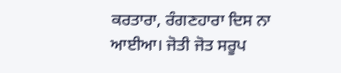ਕਰਤਾਰਾ, ਰੰਗਣਹਾਰਾ ਦਿਸ ਨਾ ਆਈਆ। ਜੋਤੀ ਜੋਤ ਸਰੂਪ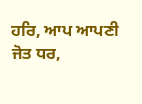ਹਰਿ, ਆਪ ਆਪਣੀ ਜੋਤ ਧਰ,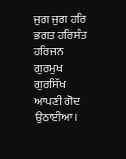ਜੁਗ ਜੁਗ ਹਰਿ ਭਗਤ ਹਰਿਸੰਤ ਹਰਿਜਨ ਗੁਰਮੁਖ ਗੁਰਸਿੱਖ ਆਪਣੀ ਗੋਦ ਉਠਾਈਆ।